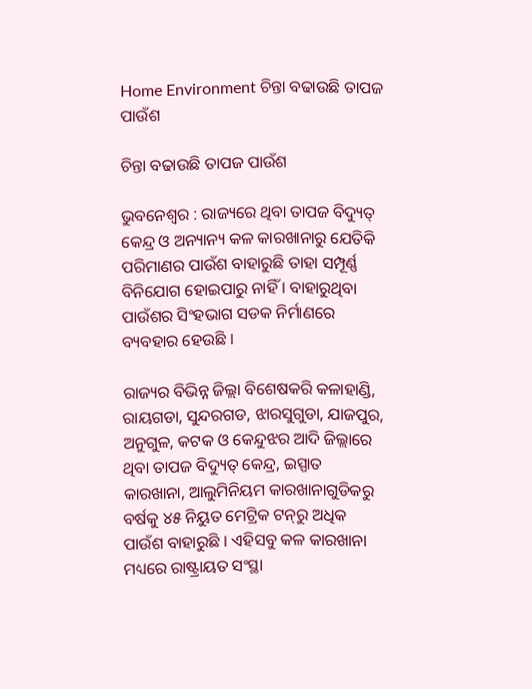Home Environment ଚିନ୍ତା ବଢାଉଛି ତାପଜ ପାଉଁଶ

ଚିନ୍ତା ବଢାଉଛି ତାପଜ ପାଉଁଶ

ଭୁବନେଶ୍ୱର : ରାଜ୍ୟରେ ଥିବା ତାପଜ ବିଦ୍ୟୁତ୍‍ କେନ୍ଦ୍ର ଓ ଅନ୍ୟାନ୍ୟ କଳ କାରଖାନାରୁ ଯେତିକି ପରିମାଣର ପାଉଁଶ ବାହାରୁଛି ତାହା ସମ୍ପୂର୍ଣ୍ଣ ବିନିଯୋଗ ହୋଇପାରୁ ନାହିଁ । ବାହାରୁଥିବା ପାଉଁଶର ସିଂହଭାଗ ସଡକ ନିର୍ମାଣରେ ବ୍ୟବହାର ହେଉଛି ।

ରାଜ୍ୟର ବିଭିନ୍ନ ଜିଲ୍ଲା ବିଶେଷକରି କଳାହାଣ୍ଡି, ରାୟଗଡା, ସୁନ୍ଦରଗଡ, ଝାରସୁଗୁଡା, ଯାଜପୁର, ଅନୁଗୁଳ, କଟକ ଓ କେନ୍ଦୁଝର ଆଦି ଜିଲ୍ଲାରେ ଥିବା ତାପଜ ବିଦ୍ୟୁତ୍‍ କେନ୍ଦ୍ର, ଇସ୍ପାତ କାରଖାନା, ଆଲୁମିନିୟମ କାରଖାନାଗୁଡିକରୁ ବର୍ଷକୁ ୪୫ ନିୟୁତ ମେଟ୍ରିକ ଟନ୍‍ରୁ ଅଧିକ ପାଉଁଶ ବାହାରୁଛି । ଏହିସବୁ କଳ କାରଖାନା ମଧ୍ୟରେ ରାଷ୍ଟ୍ରାୟତ ସଂସ୍ଥା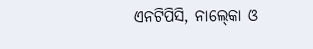ଏନଟିପିସି, ନାଲ୍‍କୋ ଓ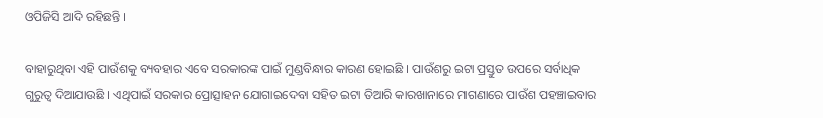ଓପିଜିସି ଆଦି ରହିଛନ୍ତି ।

ବାହାରୁଥିବା ଏହି ପାଉଁଶକୁ ବ୍ୟବହାର ଏବେ ସରକାରଙ୍କ ପାଇଁ ମୁଣ୍ଡବିନ୍ଧାର କାରଣ ହୋଇଛି । ପାଉଁଶରୁ ଇଟା ପ୍ରସ୍ତୁତ ଉପରେ ସର୍ବାଧିକ ଗୁରୁତ୍ୱ ଦିଆଯାଉଛି । ଏଥିପାଇଁ ସରକାର ପ୍ରୋତ୍ସାହନ ଯୋଗାଇଦେବା ସହିତ ଇଟା ତିଆରି କାରଖାନାରେ ମାଗଣାରେ ପାଉଁଶ ପହଞ୍ଚାଇବାର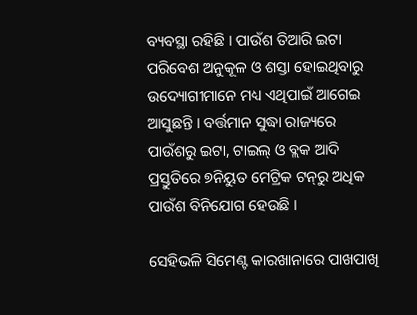ବ୍ୟବସ୍ଥା ରହିଛି । ପାଉଁଶ ତିଆରି ଇଟା ପରିବେଶ ଅନୁକୂଳ ଓ ଶସ୍ତା ହୋଇଥିବାରୁ ଉଦ୍ୟୋଗୀମାନେ ମଧ୍ୟ ଏଥିପାଇଁ ଆଗେଇ ଆସୁଛନ୍ତି । ବର୍ତ୍ତମାନ ସୁଦ୍ଧା ରାଜ୍ୟରେ ପାଉଁଶରୁ ଇଟା, ଟାଇଲ୍‍ ଓ ବ୍ଲକ ଆଦି ପ୍ରସ୍ତୁତିରେ ୭ନିୟୁତ ମେଟ୍ରିକ ଟନ୍‍ରୁ ଅଧିକ ପାଉଁଶ ବିନିଯୋଗ ହେଉଛି ।

ସେହିଭଳି ସିମେଣ୍ଟ କାରଖାନାରେ ପାଖପାଖି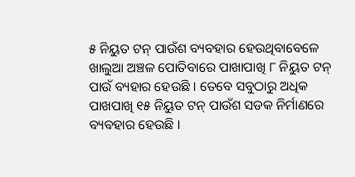୫ ନିୟୁତ ଟନ୍‍ ପାଉଁଶ ବ୍ୟବହାର ହେଉଥିବାବେଳେ ଖାଲୁଆ ଅଞ୍ଚଳ ପୋତିବାରେ ପାଖାପାଖି ୮ ନିୟୁତ ଟନ୍‍ ପାଉଁ ବ୍ୟହାର ହେଉଛି । ତେବେ ସବୁଠାରୁ ଅଧିକ ପାଖପାଖି ୧୫ ନିୟୁତ ଟନ୍‍ ପାଉଁଶ ସଡକ ନିର୍ମାଣରେ ବ୍ୟବହାର ହେଉଛି ।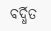ବର୍ଦ୍ଧିତ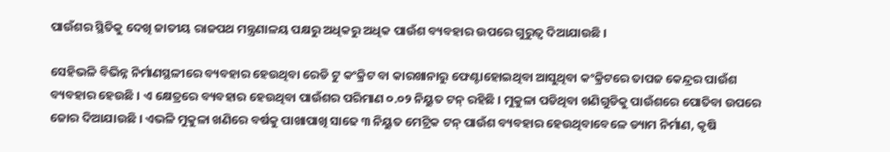ପାଉଁଶର ସ୍ଥିତିକୁ ଦେଖି ଜାତୀୟ ରାଜପଥ ମନ୍ତ୍ରଣାଳୟ ପକ୍ଷରୁ ଅଧିକରୁ ଅଧିକ ପାଉଁଶ ବ୍ୟବହାର ଉପରେ ଗୁରୁତ୍ୱ ଦିଆଯାଉଛି ।

ସେହିଭଳି ବିଭିନ୍ନ ନିର୍ମାଣସ୍ଥଳୀରେ ବ୍ୟବହାର ହେଉଥିବା ରେଡି ଟୁ କଂକ୍ରିଟ ବା କାରଖାନାରୁ ଫେଣ୍ଟାହୋଇଥିବା ଆସୁଥିବା କଂକ୍ରିଟରେ ତାପଜ କେନ୍ଦ୍ରର ପାଉଁଶ ବ୍ୟବହାର ହେଉଛି । ଏ କ୍ଷେତ୍ରରେ ବ୍ୟବହାର ହେଉଥିବା ପାଉଁଶର ପରିମାଣ ୦.୦୨ ନିୟୁତ ଟନ୍‍ ରହିଛି । ମୁକୁଳା ପଡିଥିବା ଖଣିଗୁଡିକୁ ପାଉଁଶରେ ପୋତିବା ଉପରେ ଜୋର ଦିଆଯାଉଛି । ଏଭଳି ମୁକୁଳା ଖଣିରେ ବର୍ଷକୁ ପାଖାପାଖି ସାଢେ ୩ ନିୟୁତ ମେଟ୍ରିକ ଟନ୍‍ ପାଉଁଶ ବ୍ୟବହାର ହେଉଥିବାବେଳେ ଡ୍ୟାମ ନିର୍ମାଣ, କୃଷି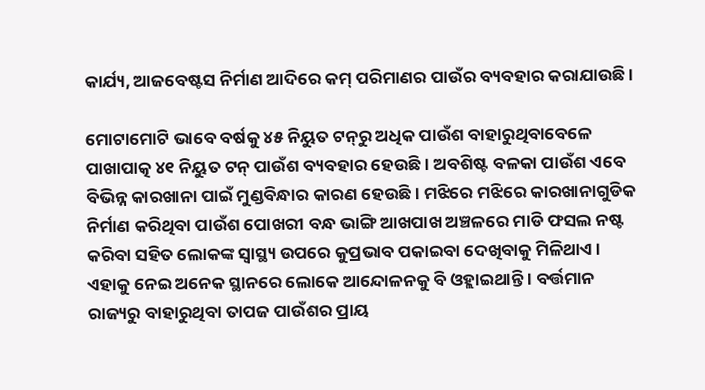କାର୍ଯ୍ୟ, ଆଜବେଷ୍ଟସ ନିର୍ମାଣ ଆଦିରେ କମ୍‍ ପରିମାଣର ପାଉଁର ବ୍ୟବହାର କରାଯାଉଛି ।

ମୋଟାମୋଟି ଭାବେ ବର୍ଷକୁ ୪୫ ନିୟୁତ ଟନ୍‍ରୁ ଅଧିକ ପାଉଁଶ ବାହାରୁଥିବାବେଳେ ପାଖାପାତ୍କ ୪୧ ନିୟୁତ ଟନ୍‍ ପାଉଁଶ ବ୍ୟବହାର ହେଉଛି । ଅବଶିଷ୍ଟ ବଳକା ପାଉଁଶ ଏବେ ବିଭିନ୍ନ କାରଖାନା ପାଇଁ ମୁଣ୍ଡବିନ୍ଧାର କାରଣ ହେଉଛି । ମଝିରେ ମଝିରେ କାରଖାନାଗୁଡିକ ନିର୍ମାଣ କରିଥିବା ପାଉଁଶ ପୋଖରୀ ବନ୍ଧ ଭାଙ୍ଗି ଆଖପାଖ ଅଞ୍ଚଳରେ ମାଡି ଫସଲ ନଷ୍ଟ କରିବା ସହିତ ଲୋକଙ୍କ ସ୍ୱାସ୍ଥ୍ୟ ଉପରେ କୁପ୍ରଭାବ ପକାଇବା ଦେଖିବାକୁ ମିଳିଥାଏ । ଏହାକୁ ନେଇ ଅନେକ ସ୍ଥାନରେ ଲୋକେ ଆନ୍ଦୋଳନକୁ ବି ଓହ୍ଲାଇଥାନ୍ତି । ବର୍ତ୍ତମାନ ରାଜ୍ୟରୁ ବାହାରୁଥିବା ତାପଜ ପାଉଁଶର ପ୍ରାୟ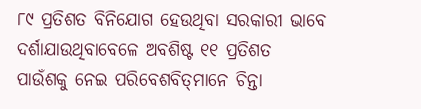୮୯ ପ୍ରତିଶତ ବିନିଯୋଗ ହେଉଥିବା ସରକାରୀ ଭାବେ ଦର୍ଶାଯାଉଥିବାବେଳେ ଅବଶିଷ୍ଟ ୧୧ ପ୍ରତିଶତ ପାଉଁଶକୁ ନେଇ ପରିବେଶବିତ୍‍ମାନେ ଚିନ୍ତା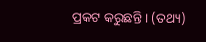ପ୍ରକଟ କରୁଛନ୍ତି । (ତଥ୍ୟ)